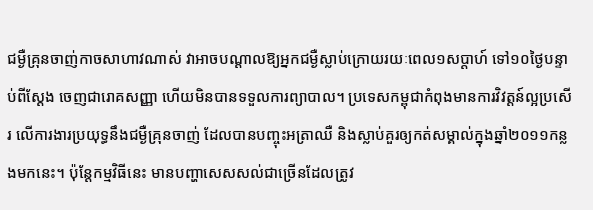ជម្ងឺគ្រុនចាញ់កាចសាហាវណាស់ វាអាចបណ្ដាលឱ្យអ្នកជម្ងឺស្លាប់ក្រោយរយៈពេល១សប្ដាហ៍ ទៅ១០ថ្ងៃបន្ទាប់ពីស្ដែង ចេញជារោគសញ្ញា ហើយមិនបានទទួលការព្យាបាល។ ប្រទេសកម្ពុជាកំពុងមានការវិវត្តន៍ល្អប្រសើរ លើការងារប្រយុទ្ធនឹងជម្ងឺគ្រុនចាញ់ ដែលបានបញ្ចុះអត្រាឈឺ និងស្លាប់គួរឲ្យកត់សម្គាល់ក្នុងឆ្នាំ២០១១កន្លងមកនេះ។ ប៉ុន្តែកម្មវិធីនេះ មានបញ្ហាសេសសល់ជាច្រើនដែលត្រូវ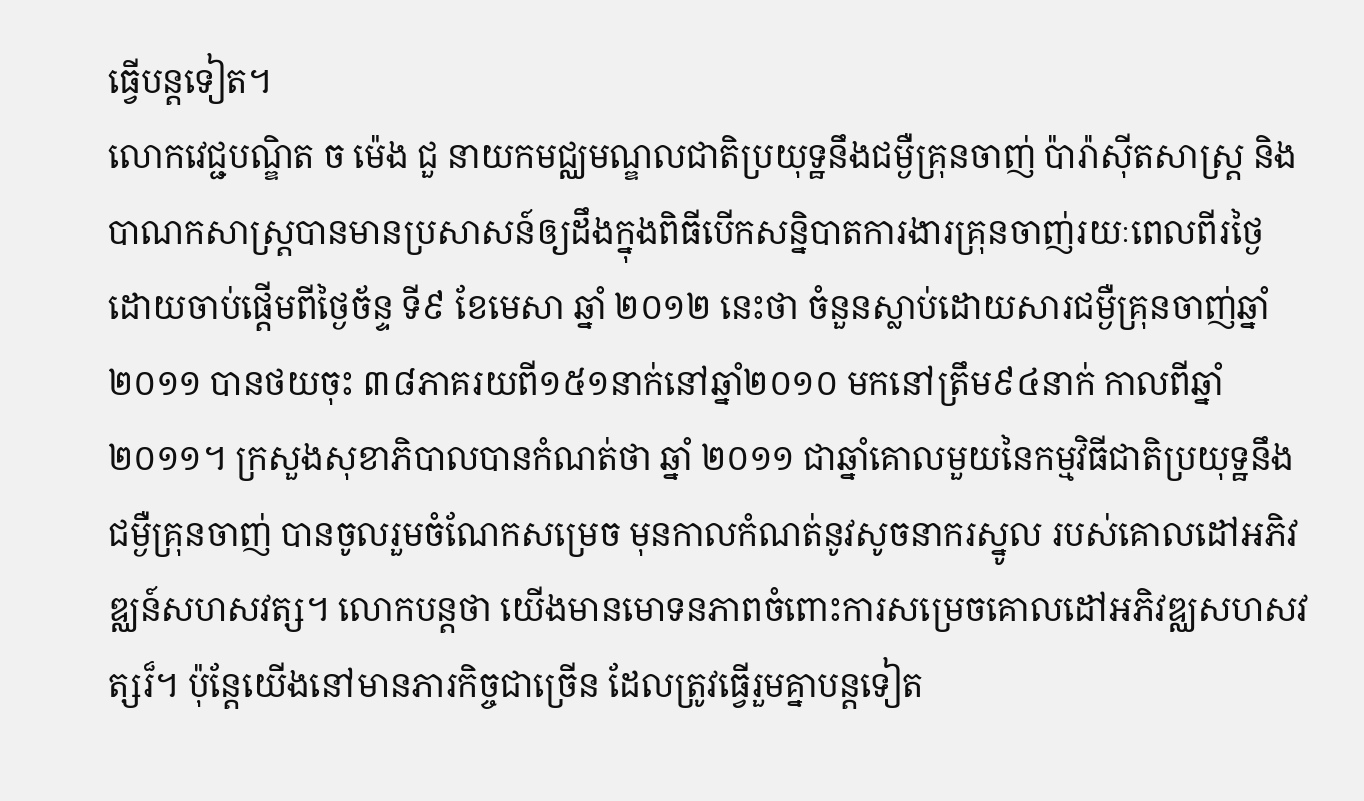ធ្វើបន្តទៀត។
លោកវេជ្ជបណ្ឌិត ច ម៉េង ជួ នាយកមជ្ឈមណ្ឌលជាតិប្រយុទ្ឋនឹងជម្ងឺគ្រុនចាញ់ ប៉ារ៉ាស៊ីតសាស្ត្រ និងបាណកសាស្ត្របានមានប្រសាសន៍ឲ្យដឹងក្នុងពិធីបើកសន្និបាតការងារគ្រុនចាញ់រយៈពេលពីរថ្ងៃ ដោយចាប់ផ្តើមពីថ្ងៃច័ន្ទ ទី៩ ខែមេសា ឆ្នាំ ២០១២ នេះថា ចំនួនស្លាប់ដោយសារជម្ងឺគ្រុនចាញ់ឆ្នាំ ២០១១ បានថយចុះ ៣៨ភាគរយពី១៥១នាក់នៅឆ្នាំ២០១០ មកនៅត្រឹម៩៤នាក់ កាលពីឆ្នាំ២០១១។ ក្រសួងសុខាភិបាលបានកំណត់ថា ឆ្នាំ ២០១១ ជាឆ្នាំគោលមួយនៃកម្មវិធីជាតិប្រយុទ្ឋនឹងជម្ងឺគ្រុនចាញ់ បានចូលរួមចំណែកសម្រេច មុនកាលកំណត់នូវសូចនាករស្នូល របស់គោលដៅអភិវឌ្ឈន៍សហសវត្ស។ លោកបន្តថា យើងមានមោទនភាពចំពោះការសម្រេចគោលដៅអភិវឌ្ឈសហសវត្សរ៏។ ប៉ុន្តែយើងនៅមានភារកិច្ចជាច្រើន ដែលត្រូវធ្វើរួមគ្នាបន្តទៀត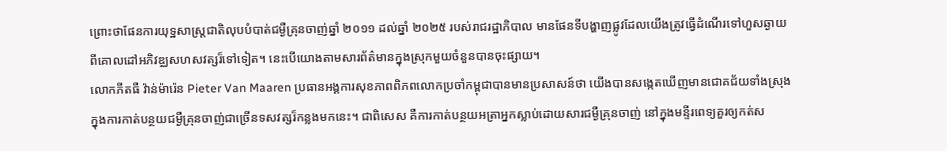ព្រោះថាផែនការយុទ្ឋសាស្ត្រជាតិលុបបំបាត់ជម្ងឺគ្រុនចាញ់ឆ្នាំ ២០១១ ដល់ឆ្នាំ ២០២៥ របស់រាជរដ្ឋាភិបាល មានផែនទីបង្ហាញផ្លូវដែលយើងត្រូវធ្វើដំណើរទៅហួសឆ្ងាយ ពីគោលដៅអភិវឌ្ឈសហសវត្សរ៏ទៅទៀត។ នេះបើយោងតាមសារព័ត៌មានក្នុងស្រុកមួយចំនួនបានចុះផ្សាយ។
លោកភីតធឺ វ៉ាន់ម៉ារ៉េន Pieter Van Maaren ប្រធានអង្គការសុខភាពពិភពលោកប្រចាំកម្ពុជាបានមានប្រសាសន៍ថា យើងបានសង្កេតឃើញមានជោគជ័យទាំងស្រុងក្នុងការកាត់បន្ថយជម្ងឺគ្រុនចាញ់ជាច្រើនទសវត្សរ៏កន្លងមកនេះ។ ជាពិសេស គឺការកាត់បន្ថយអត្រាអ្នកស្លាប់ដោយសារជម្ងឺគ្រុនចាញ់ នៅក្នុងមន្ទីរពេទ្យគួរឲ្យកត់ស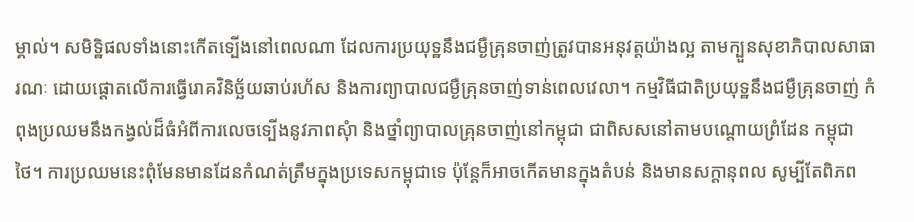ម្គាល់។ សមិទ្ឋិផលទាំងនោះកើតទ្បើងនៅពេលណា ដែលការប្រយុទ្ឋនឹងជម្ងឺគ្រុនចាញ់ត្រូវបានអនុវត្តយ៉ាងល្អ តាមក្បួនសុខាភិបាលសាធារណៈ ដោយផ្តោតលើការធ្វើរោគវិនិច្ឆ័យឆាប់រហ័ស និងការព្យាបាលជម្ងឺគ្រុនចាញ់ទាន់ពេលវេលា។ កម្មវិធីជាតិប្រយុទ្ឋនឹងជម្ងឺគ្រុនចាញ់ កំពុងប្រឈមនឹងកង្វល់ដ៏ធំអំពីការលេចទ្បើងនូវភាពសុំា និងថ្នាំព្យាបាលគ្រុនចាញ់នៅកម្ពុជា ជាពិសសនៅតាមបណ្តោយព្រំដែន កម្ពុជា ថៃ។ ការប្រឈមនេះពុំមែនមានដែនកំណត់ត្រឹមក្នុងប្រទេសកម្ពុជាទេ ប៉ុន្តែក៏អាចកើតមានក្នុងតំបន់ និងមានសក្តានុពល សូម្បីតែពិភព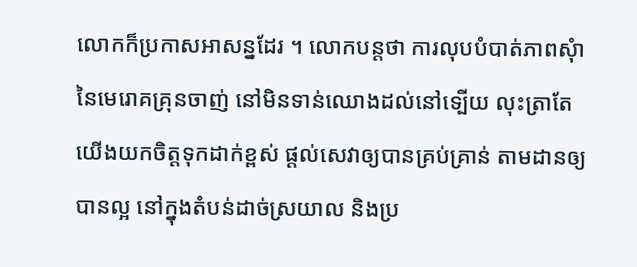លោកក៏ប្រកាសអាសន្នដែរ ។ លោកបន្តថា ការលុបបំបាត់ភាពសុំានៃមេរោគគ្រុនចាញ់ នៅមិនទាន់ឈោងដល់នៅទ្បើយ លុះត្រាតែយើងយកចិត្តទុកដាក់ខ្ពស់ ផ្តល់សេវាឲ្យបានគ្រប់គ្រាន់ តាមដានឲ្យបានល្អ នៅក្នុងតំបន់ដាច់ស្រយាល និងប្រ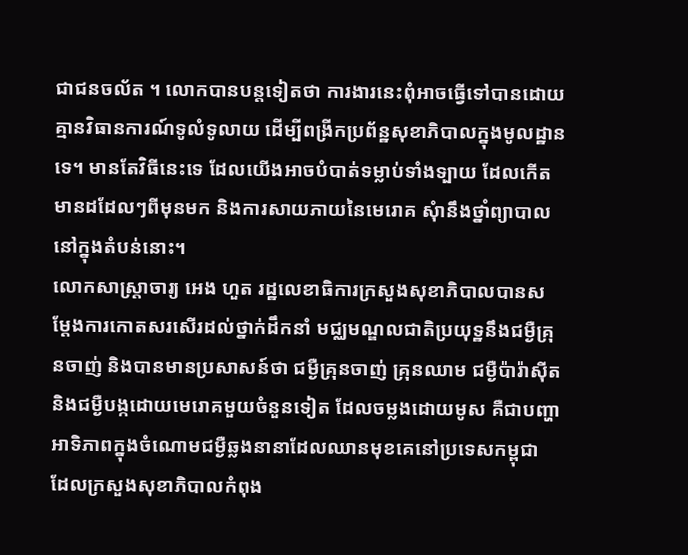ជាជនចល័ត ។ លោកបានបន្តទៀតថា ការងារនេះពុំអាចធ្វើទៅបានដោយគ្មានវិធានការណ៍ទូលំទូលាយ ដើម្បីពង្រីកប្រព័ន្ឋសុខាភិបាលក្នុងមូលដ្ឋានទេ។ មានតែវិធីនេះទេ ដែលយើងអាចបំបាត់ទម្លាប់ទាំងទ្បាយ ដែលកើតមានដដែលៗពីមុនមក និងការសាយភាយនៃមេរោគ សុំានឹងថ្នាំព្យាបាលនៅក្នុងតំបន់នោះ។
លោកសាស្ត្រាចារ្យ អេង ហួត រដ្ឋលេខាធិការក្រសួងសុខាភិបាលបានសម្តែងការកោតសរសើរដល់ថ្នាក់ដឹកនាំ មជ្ឈមណ្ឌលជាតិប្រយុទ្ឋនឹងជម្ងឺគ្រុនចាញ់ និងបានមានប្រសាសន៍ថា ជម្ងឺគ្រុនចាញ់ គ្រុនឈាម ជម្ងឺប៉ារ៉ាស៊ីត និងជម្ងឺបង្កដោយមេរោគមួយចំនួនទៀត ដែលចម្លងដោយមូស គឺជាបញ្ហាអាទិភាពក្នុងចំណោមជម្ងឺឆ្លងនានាដែលឈានមុខគេនៅប្រទេសកម្ពុជា ដែលក្រសួងសុខាភិបាលកំពុង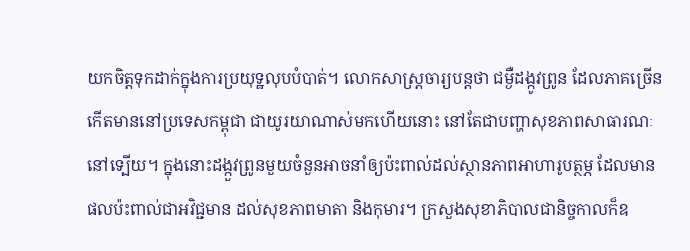យកចិត្តទុកដាក់ក្នុងការប្រយុទ្ឋលុបបំបាត់។ លោកសាស្ត្រចារ្យបន្តថា ជម្ងឺដង្កូវព្រូន ដែលភាគច្រើនកើតមាននៅប្រទេសកម្ពុជា ជាយូរយាណាស់មកហើយនោះ នៅតែជាបញ្ហាសុខភាពសាធារណៈនៅទ្បើយ។ ក្នុងនោះដង្កួវព្រូនមួយចំនួនអាចនាំឲ្យប៉ះពាល់ដល់ស្ថានភាពអាហារូបត្ថម្ភ ដែលមានផលប៉ះពាល់ជាអវិជ្ជមាន ដល់សុខភាពមាតា និងកុមារ។ ក្រសួងសុខាភិបាលជានិច្ចកាលក៏ឧ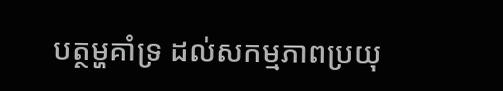បត្ថម្ហគាំទ្រ ដល់សកម្មភាពប្រយុ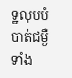ទ្ឋលុបបំបាត់ជម្ងឺទាំង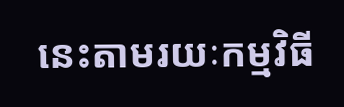នេះតាមរយៈកម្មវិធី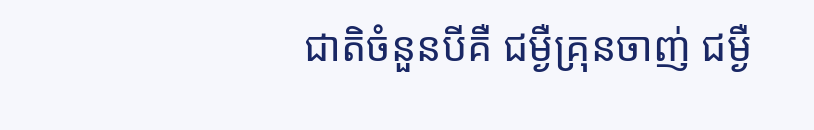ជាតិចំនួនបីគឺ ជម្ងឺគ្រុនចាញ់ ជម្ងឺ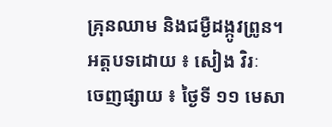គ្រុនឈាម និងជម្ងឺដង្កូវព្រូន។
អត្តបទដោយ ៖ សៀង វិរៈ
ចេញផ្សាយ ៖ ថ្ងៃទី ១១ មេសា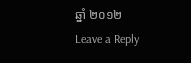ឆ្នាំ ២០១២
Leave a Reply